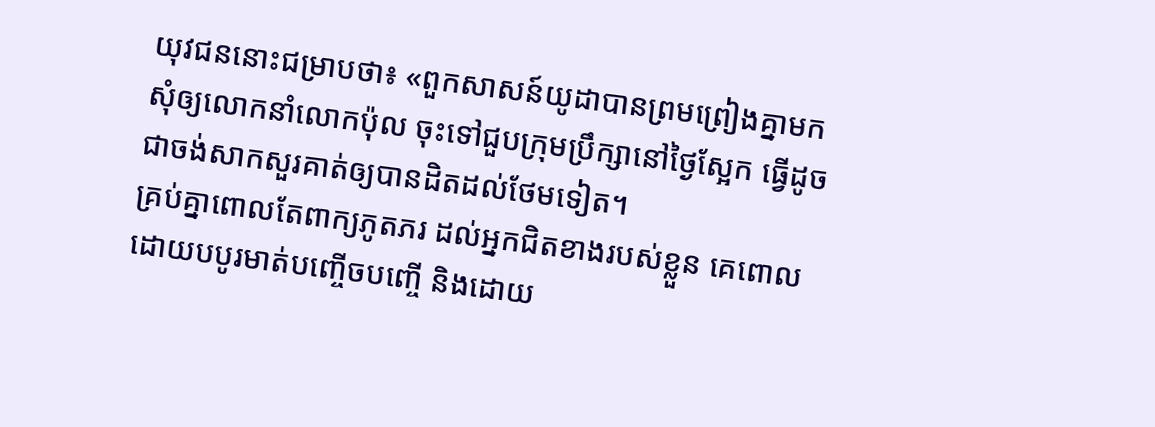យុវជននោះជម្រាបថា៖ «ពួកសាសន៍យូដាបានព្រមព្រៀងគ្នាមកសុំឲ្យលោកនាំលោកប៉ុល ចុះទៅជួបក្រុមប្រឹក្សានៅថ្ងៃស្អែក ធ្វើដូចជាចង់សាកសួរគាត់ឲ្យបានដិតដល់ថែមទៀត។
គ្រប់គ្នាពោលតែពាក្យភូតភរ ដល់អ្នកជិតខាងរបស់ខ្លួន គេពោលដោយបបូរមាត់បញ្ចើចបញ្ចើ និងដោយ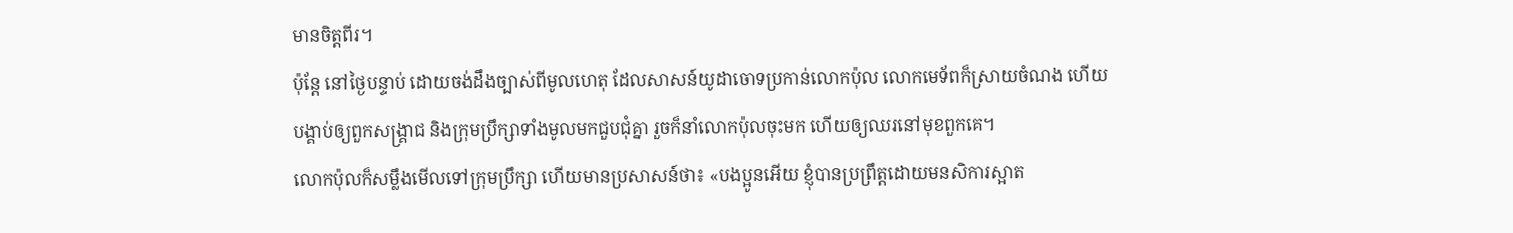មានចិត្តពីរ។
ប៉ុន្ដែ នៅថ្ងៃបន្ទាប់ ដោយចង់ដឹងច្បាស់ពីមូលហេតុ ដែលសាសន៍យូដាចោទប្រកាន់លោកប៉ុល លោកមេទ័ពក៏ស្រាយចំណង ហើយបង្គាប់ឲ្យពួកសង្គ្រាជ និងក្រុមប្រឹក្សាទាំងមូលមកជួបជុំគ្នា រួចក៏នាំលោកប៉ុលចុះមក ហើយឲ្យឈរនៅមុខពួកគេ។
លោកប៉ុលក៏សម្លឹងមើលទៅក្រុមប្រឹក្សា ហើយមានប្រសាសន៍ថា៖ «បងប្អូនអើយ ខ្ញុំបានប្រព្រឹត្តដោយមនសិការស្អាត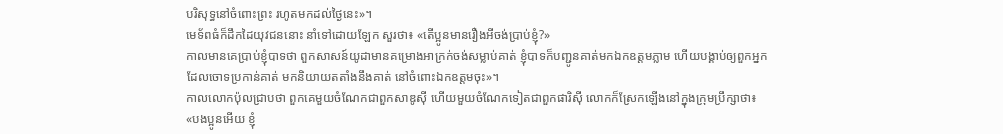បរិសុទ្ធនៅចំពោះព្រះ រហូតមកដល់ថ្ងៃនេះ»។
មេទ័ពធំក៏ដឹកដៃយុវជននោះ នាំទៅដោយឡែក សួរថា៖ «តើប្អូនមានរឿងអីចង់ប្រាប់ខ្ញុំ?»
កាលមានគេប្រាប់ខ្ញុំបាទថា ពួកសាសន៍យូដាមានគម្រោងអាក្រក់ចង់សម្លាប់គាត់ ខ្ញុំបាទក៏បញ្ជូនគាត់មកឯកឧត្តមភ្លាម ហើយបង្គាប់ឲ្យពួកអ្នកដែលចោទប្រកាន់គាត់ មកនិយាយតតាំងនឹងគាត់ នៅចំពោះឯកឧត្តមចុះ»។
កាលលោកប៉ុលជ្រាបថា ពួកគេមួយចំណែកជាពួកសាឌូស៊ី ហើយមួយចំណែកទៀតជាពួកផារិស៊ី លោកក៏ស្រែកឡើងនៅក្នុងក្រុមប្រឹក្សាថា៖ «បងប្អូនអើយ ខ្ញុំ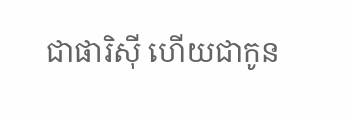ជាផារិស៊ី ហើយជាកូន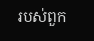របស់ពួក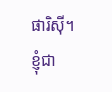ផារិស៊ី។ ខ្ញុំជា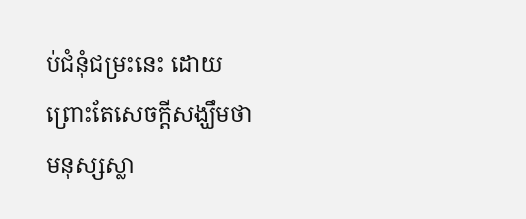ប់ជំនុំជម្រះនេះ ដោយព្រោះតែសេចក្តីសង្ឃឹមថា មនុស្សស្លា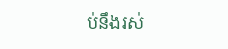ប់នឹងរស់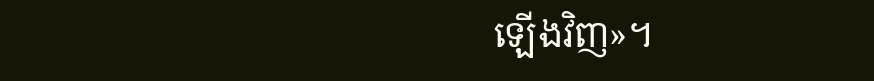ឡើងវិញ»។